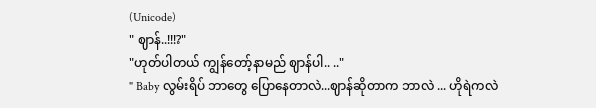(Unicode)
" ဈာန်..!!!?"
"ဟုတ်ပါတယ် ကျွန်တော့်နာမည် ဈာန်ပါ.. .."
" Baby လွမ်းရိပ် ဘာတွေ ပြောနေတာလဲ...ဈာန်ဆိုတာက ဘာလဲ ... ဟိုရဲကလဲ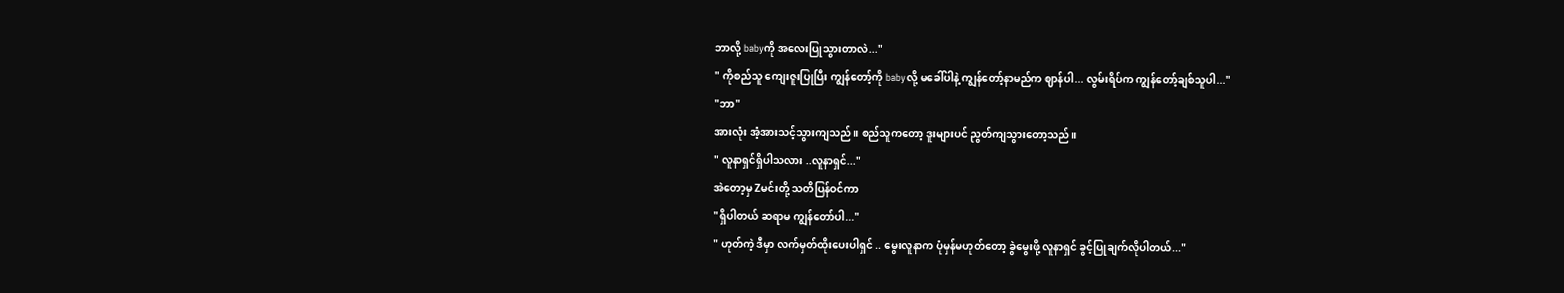ဘာလို့ babyကို အလေးပြုသွားတာလဲ..."
" ကိုစည်သူ ကျေးဇူးပြုပြီး ကျွန်တော့်ကို babyလို့ မခေါ်ပါနဲ့ ကျွန်တော့်နာမည်က ဈာန်ပါ... လွမ်းရိပ်က ကျွန်တော့်ချစ်သူပါ..."
"ဘာ"
အားလုံး အံ့အားသင့်သွားကျသည်။ စည်သူကတော့ ဒူးများပင် ညွတ်ကျသွားတော့သည်။
" လူနာရှင်ရှိပါသလား ..လူနာရှင်..."
အဲတော့မှ Zမင်းတို့ သတိပြန်ဝင်ကာ
"ရှိပါတယ် ဆရာမ ကျွန်တော်ပါ..."
" ဟုတ်ကဲ့ ဒီမှာ လက်မှတ်ထိုးပေးပါရှင် .. မွေးလူနာက ပုံမှန်မဟုတ်တော့ ခွဲမွေးဖို့ လူနာရှင် ခွင့်ပြုချက်လိုပါတယ်..."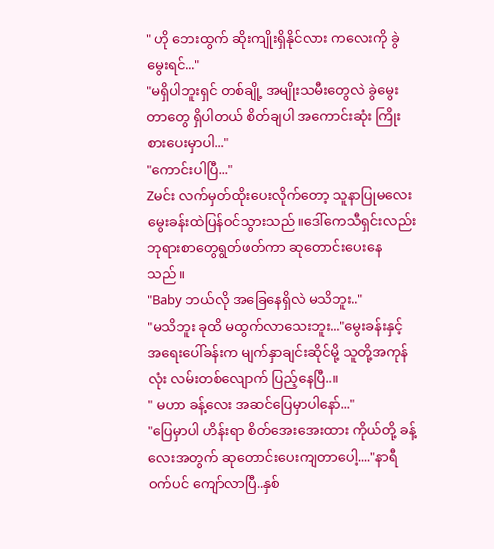" ဟို ဘေးထွက် ဆိုးကျိုးရှိနိုင်လား ကလေးကို ခွဲမွေးရင်..."
"မရှိပါဘူးရှင် တစ်ချို့ အမျိုးသမီးတွေလဲ ခွဲမွေးတာတွေ ရှိပါတယ် စိတ်ချပါ အကောင်းဆုံး ကြိုးစားပေးမှာပါ..."
"ကောင်းပါပြီ..."
Zမင်း လက်မှတ်ထိုးပေးလိုက်တော့ သူနာပြုမလေး မွေးခန်းထဲပြန်ဝင်သွားသည်။ဒေါ်ကေသီရှင်းလည်း ဘုရားစာတွေရွတ်ဖတ်ကာ ဆုတောင်းပေးနေသည်။
"Baby ဘယ်လို အခြေနေရှိလဲ မသိဘူး.."
"မသိဘူး ခုထိ မထွက်လာသေးဘူး..."မွေးခန်းနှင့် အရေးပေါ်ခန်းက မျက်နှာချင်းဆိုင်မို့ သူတို့အကုန်လုံး လမ်းတစ်လျောက် ပြည့်နေပြီ..။
" မဟာ ခန့်လေး အဆင်ပြေမှာပါနော်..."
"ပြေမှာပါ ဟိန်းရာ စိတ်အေးအေးထား ကိုယ်တို့ ခန့်လေးအတွက် ဆုတောင်းပေးကျတာပေါ့...."နာရီဝက်ပင် ကျော်လာပြီ..နှစ်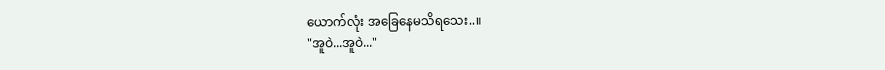ယောက်လုံး အခြေနေမသိရသေး..။
"အူဝဲ...အူဝဲ..."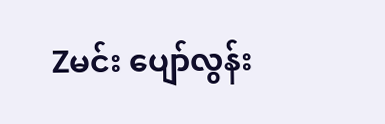Zမင်း ပျော်လွန်း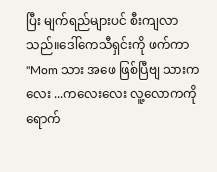ပြီး မျက်ရည်များပင် စီးကျလာသည်။ဒေါ်ကေသီရှင်းကို ဖက်ကာ
"Mom သား အဖေ ဖြစ်ပြီဗျ သားကလေး ...ကလေးလေး လူ့လောကကို ရောက်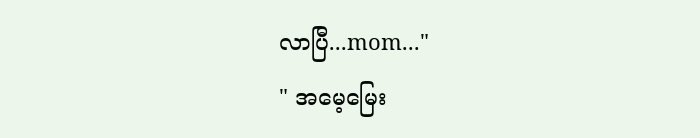လာပြီ...mom..."
" အမေ့မြေး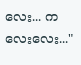လေး... ကလေးလေး..."